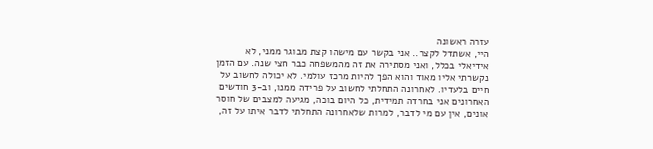עזרה ראשונה
היי, אשתדל לקצר.. אני בקשר עם מישהו קצת מבוגר ממני, לא אידיאלי בכלל, ואני מסתירה את זה מהמשפחה כבר חצי שנה. עם הזמן נקשרתי אליו מאוד והוא הפך להיות מרכז עולמי. לא יכולה לחשוב על חיים בלעדיו. לאחרונה התחלתי לחשוב על פרידה ממנו, וב-3 חודשים האחרונים אני בחרדה תמידית, כל היום בוכה, מגיעה למצבים של חוסר אונים, אין עם מי לדבר, למרות שלאחרונה התחלתי לדבר איתו על זה,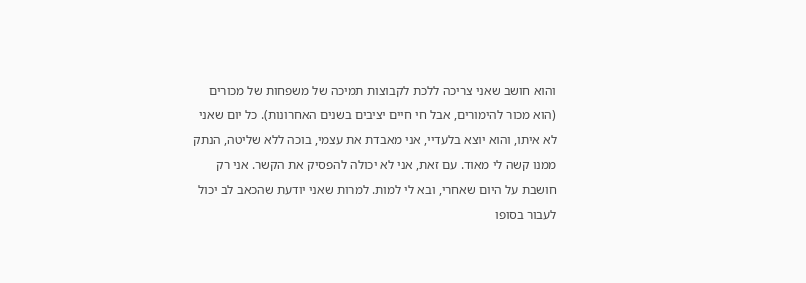והוא חושב שאני צריכה ללכת לקבוצות תמיכה של משפחות של מכורים (הוא מכור להימורים, אבל חי חיים יציבים בשנים האחרונות). כל יום שאני לא איתו, והוא יוצא בלעדיי, אני מאבדת את עצמי, בוכה ללא שליטה, הנתק ממנו קשה לי מאוד. עם זאת, אני לא יכולה להפסיק את הקשר. אני רק חושבת על היום שאחרי, ובא לי למות. למרות שאני יודעת שהכאב לב יכול לעבור בסופו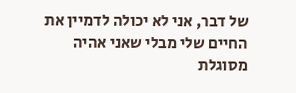של דבר, אני לא יכולה לדמיין את החיים שלי מבלי שאני אהיה מסוגלת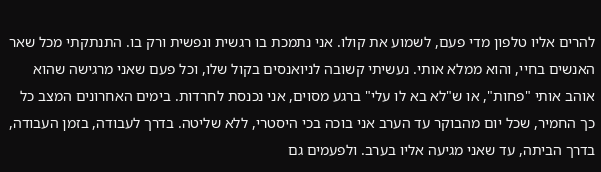להרים אליו טלפון מדי פעם, לשמוע את קולו. אני נתמכת בו רגשית ונפשית ורק בו. התנתקתי מכל שאר האנשים בחיי, והוא ממלא אותי. נעשיתי קשובה לניואנסים בקול שלו, וכל פעם שאני מרגישה שהוא אוהב אותי "פחות", או ש"לא בא לו עלי" ברגע מסוים, אני נכנסת לחרדות. בימים האחרונים המצב כל כך החמיר, שכל יום מהבוקר עד הערב אני בוכה בכי היסטרי, ללא שליטה. בדרך לעבודה, בזמן העבודה, בדרך הביתה, עד שאני מגיעה אליו בערב. ולפעמים גם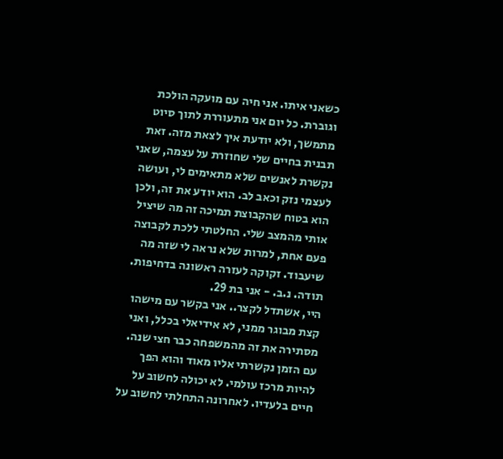כשאני איתו. אני חיה עם מועקה הולכת וגוברת. כל יום אני מתעוררת לתוך סיוט מתמשך, ולא יודעת איך לצאת מזה. זאת תבנית בחיים שלי שחוזרת על עצמה, שאני נקשרת לאנשים שלא מתאימים לי, ועושה לעצמי נזק וכאב לב. הוא יודע את זה, ולכן הוא בטוח שהקבוצת תמיכה זה מה שיציל אותי מהמצב שלי. החלטתי ללכת לקבוצה פעם אחת, למרות שלא נראה לי שזה מה שיעבוד. זקוקה לעזרה ראשונה בדחיפות. תודה. נ.ב. - אני בת 29.
היי, אשתדל לקצר.. אני בקשר עם מישהו קצת מבוגר ממני, לא אידיאלי בכלל, ואני מסתירה את זה מהמשפחה כבר חצי שנה. עם הזמן נקשרתי אליו מאוד והוא הפך להיות מרכז עולמי. לא יכולה לחשוב על חיים בלעדיו. לאחרונה התחלתי לחשוב על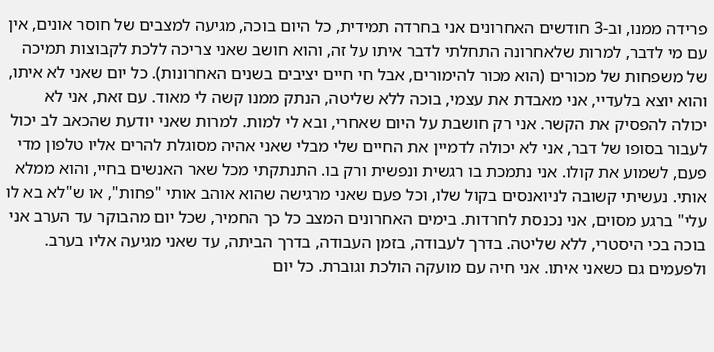פרידה ממנו, וב-3 חודשים האחרונים אני בחרדה תמידית, כל היום בוכה, מגיעה למצבים של חוסר אונים, אין עם מי לדבר, למרות שלאחרונה התחלתי לדבר איתו על זה, והוא חושב שאני צריכה ללכת לקבוצות תמיכה של משפחות של מכורים (הוא מכור להימורים, אבל חי חיים יציבים בשנים האחרונות). כל יום שאני לא איתו, והוא יוצא בלעדיי, אני מאבדת את עצמי, בוכה ללא שליטה, הנתק ממנו קשה לי מאוד. עם זאת, אני לא יכולה להפסיק את הקשר. אני רק חושבת על היום שאחרי, ובא לי למות. למרות שאני יודעת שהכאב לב יכול לעבור בסופו של דבר, אני לא יכולה לדמיין את החיים שלי מבלי שאני אהיה מסוגלת להרים אליו טלפון מדי פעם, לשמוע את קולו. אני נתמכת בו רגשית ונפשית ורק בו. התנתקתי מכל שאר האנשים בחיי, והוא ממלא אותי. נעשיתי קשובה לניואנסים בקול שלו, וכל פעם שאני מרגישה שהוא אוהב אותי "פחות", או ש"לא בא לו עלי" ברגע מסוים, אני נכנסת לחרדות. בימים האחרונים המצב כל כך החמיר, שכל יום מהבוקר עד הערב אני בוכה בכי היסטרי, ללא שליטה. בדרך לעבודה, בזמן העבודה, בדרך הביתה, עד שאני מגיעה אליו בערב. ולפעמים גם כשאני איתו. אני חיה עם מועקה הולכת וגוברת. כל יום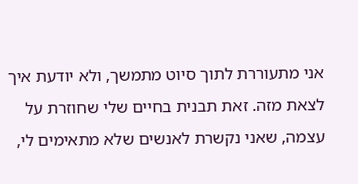אני מתעוררת לתוך סיוט מתמשך, ולא יודעת איך לצאת מזה. זאת תבנית בחיים שלי שחוזרת על עצמה, שאני נקשרת לאנשים שלא מתאימים לי,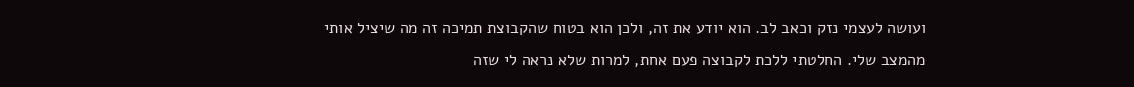ועושה לעצמי נזק וכאב לב. הוא יודע את זה, ולכן הוא בטוח שהקבוצת תמיכה זה מה שיציל אותי מהמצב שלי. החלטתי ללכת לקבוצה פעם אחת, למרות שלא נראה לי שזה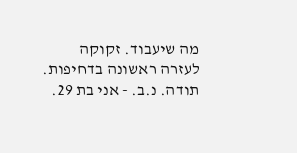מה שיעבוד. זקוקה לעזרה ראשונה בדחיפות. תודה. נ.ב. - אני בת 29.